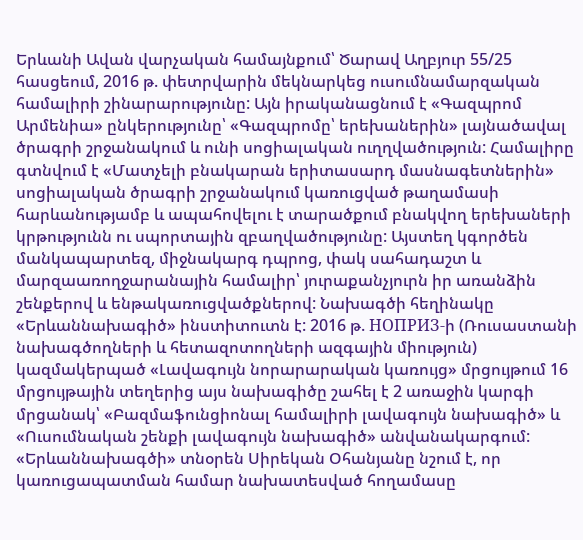Երևանի Ավան վարչական համայնքում՝ Ծարավ Աղբյուր 55/25 հասցեում, 2016 թ. փետրվարին մեկնարկեց ուսումնամարզական համալիրի շինարարությունը: Այն իրականացնում է «Գազպրոմ Արմենիա» ընկերությունը՝ «Գազպրոմը՝ երեխաներին» լայնածավալ ծրագրի շրջանակում և ունի սոցիալական ուղղվածություն: Համալիրը գտնվում է «Մատչելի բնակարան երիտասարդ մասնագետներին» սոցիալական ծրագրի շրջանակում կառուցված թաղամասի հարևանությամբ և ապահովելու է տարածքում բնակվող երեխաների կրթությունն ու սպորտային զբաղվածությունը: Այստեղ կգործեն մանկապարտեզ, միջնակարգ դպրոց, փակ սահադաշտ և մարզաառողջարանային համալիր՝ յուրաքանչյուրն իր առանձին շենքերով և ենթակառուցվածքներով: Նախագծի հեղինակը «Երևաննախագիծ» ինստիտուտն է: 2016 թ. НОПРИЗ-ի (Ռուսաստանի նախագծողների և հետազոտողների ազգային միություն) կազմակերպած «Լավագույն նորարարական կառույց» մրցույթում 16 մրցույթային տեղերից այս նախագիծը շահել է 2 առաջին կարգի մրցանակ՝ «Բազմաֆունցիոնալ համալիրի լավագույն նախագիծ» և «Ուսումնական շենքի լավագույն նախագիծ» անվանակարգում: «Երևաննախագծի» տնօրեն Սիրեկան Օհանյանը նշում է, որ կառուցապատման համար նախատեսված հողամասը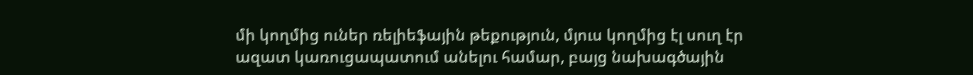մի կողմից ուներ ռելիեֆային թեքություն, մյուս կողմից էլ սուղ էր ազատ կառուցապատում անելու համար, բայց նախագծային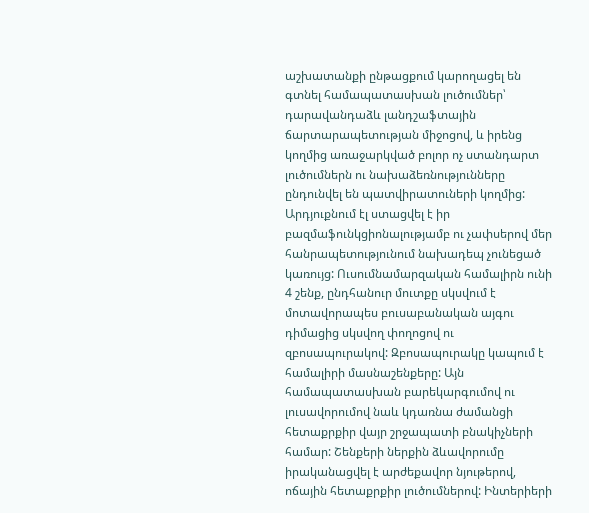աշխատանքի ընթացքում կարողացել են գտնել համապատասխան լուծումներ՝ դարավանդաձև լանդշաֆտային ճարտարապետության միջոցով, և իրենց կողմից առաջարկված բոլոր ոչ ստանդարտ լուծումներն ու նախաձեռնությունները ընդունվել են պատվիրատուների կողմից: Արդյուքնում էլ ստացվել է իր բազմաֆունկցիոնալությամբ ու չափսերով մեր հանրապետությունում նախադեպ չունեցած կառույց: Ուսումնամարզական համալիրն ունի 4 շենք, ընդհանուր մուտքը սկսվում է մոտավորապես բուսաբանական այգու դիմացից սկսվող փողոցով ու զբոսապուրակով: Զբոսապուրակը կապում է համալիրի մասնաշենքերը: Այն համապատասխան բարեկարգումով ու լուսավորումով նաև կդառնա ժամանցի հետաքրքիր վայր շրջապատի բնակիչների համար: Շենքերի ներքին ձևավորումը իրականացվել է արժեքավոր նյութերով, ոճային հետաքրքիր լուծումներով: Ինտերիերի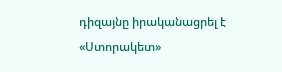դիզայնը իրականացրել է «Ստորակետ»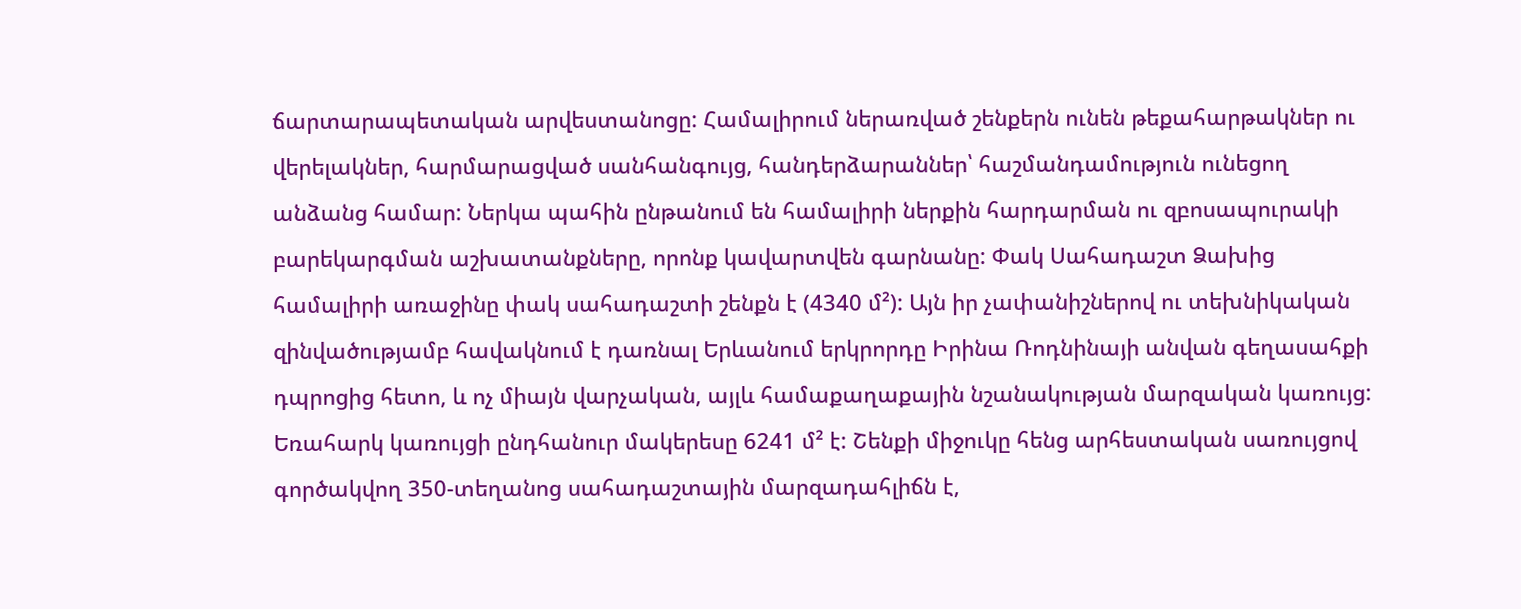ճարտարապետական արվեստանոցը: Համալիրում ներառված շենքերն ունեն թեքահարթակներ ու վերելակներ, հարմարացված սանհանգույց, հանդերձարաններ՝ հաշմանդամություն ունեցող անձանց համար: Ներկա պահին ընթանում են համալիրի ներքին հարդարման ու զբոսապուրակի բարեկարգման աշխատանքները, որոնք կավարտվեն գարնանը: Փակ Սահադաշտ Ձախից համալիրի առաջինը փակ սահադաշտի շենքն է (4340 մ²): Այն իր չափանիշներով ու տեխնիկական զինվածությամբ հավակնում է դառնալ Երևանում երկրորդը Իրինա Ռոդնինայի անվան գեղասահքի դպրոցից հետո, և ոչ միայն վարչական, այլև համաքաղաքային նշանակության մարզական կառույց: Եռահարկ կառույցի ընդհանուր մակերեսը 6241 մ² է: Շենքի միջուկը հենց արհեստական սառույցով գործակվող 350-տեղանոց սահադաշտային մարզադահլիճն է,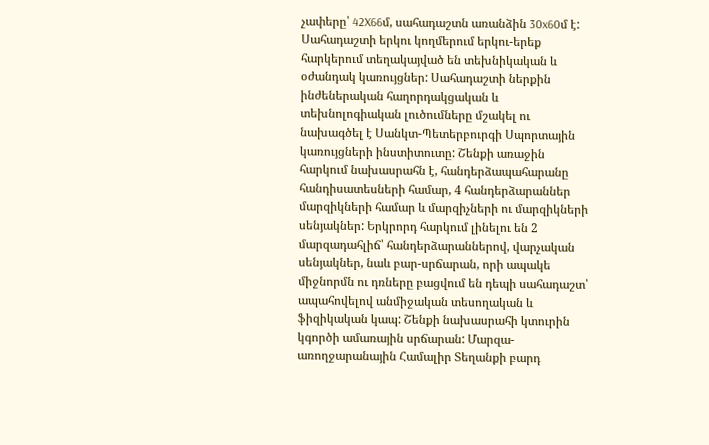չափերը՝ 42X66մ, սահադաշտն առանձին 30x60մ է: Սահադաշտի երկու կողմերում երկու-երեք հարկերում տեղակայված են տեխնիկական և օժանդակ կառույցներ: Սահադաշտի ներքին ինժեներական հաղորդակցական և տեխնոլոգիական լուծումները մշակել ու նախագծել է Սանկտ-Պետերբուրգի Սպորտային կառույցների ինստիտուտը: Շենքի առաջին հարկում նախասրահն է, հանդերձապահարանը հանդիսատեսների համար, 4 հանդերձարաններ մարզիկների համար և մարզիչների ու մարզիկների սենյակներ: Երկրորդ հարկում լինելու են 2 մարզադահլիճ՝ հանդերձարաններով, վարչական սենյակներ, նաև բար-սրճարան, որի ապակե միջնորմն ու դռները բացվում են դեպի սահադաշտ՝ ապահովելով անմիջական տեսողական և ֆիզիկական կապ: Շենքի նախասրահի կտուրին կգործի ամառային սրճարան: Մարզա-առողջարանային Համալիր Տեղանքի բարդ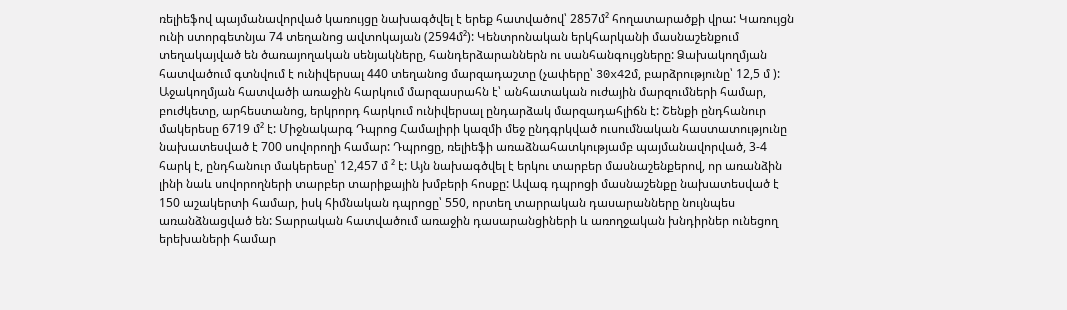ռելիեֆով պայմանավորված կառույցը նախագծվել է երեք հատվածով՝ 2857մ² հողատարածքի վրա: Կառույցն ունի ստորգետնյա 74 տեղանոց ավտոկայան (2594մ²): Կենտրոնական երկհարկանի մասնաշենքում տեղակայված են ծառայողական սենյակները, հանդերձարաններն ու սանհանգույցները: Ձախակողմյան հատվածում գտնվում է ունիվերսալ 440 տեղանոց մարզադաշտը (չափերը՝ 30x42մ, բարձրությունը՝ 12,5 մ ): Աջակողմյան հատվածի առաջին հարկում մարզասրահն է՝ անհատական ուժային մարզումների համար, բուժկետը, արհեստանոց, երկրորդ հարկում ունիվերսալ ընդարձակ մարզադահլիճն է: Շենքի ընդհանուր մակերեսը 6719 մ² է: Միջնակարգ Դպրոց Համալիրի կազմի մեջ ընդգրկված ուսումնական հաստատությունը նախատեսված է 700 սովորողի համար: Դպրոցը, ռելիեֆի առաձնահատկությամբ պայմանավորված, 3-4 հարկ է, ընդհանուր մակերեսը՝ 12,457 մ ² է: Այն նախագծվել է երկու տարբեր մասնաշենքերով, որ առանձին լինի նաև սովորողների տարբեր տարիքային խմբերի հոսքը: Ավագ դպրոցի մասնաշենքը նախատեսված է 150 աշակերտի համար, իսկ հիմնական դպրոցը՝ 550, որտեղ տարրական դասարանները նույնպես առանձնացված են: Տարրական հատվածում առաջին դասարանցիների և առողջական խնդիրներ ունեցող երեխաների համար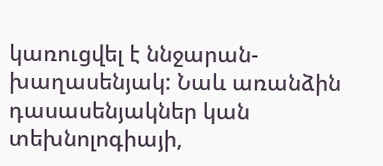կառուցվել է ննջարան-խաղասենյակ: Նաև առանձին դասասենյակներ կան տեխնոլոգիայի,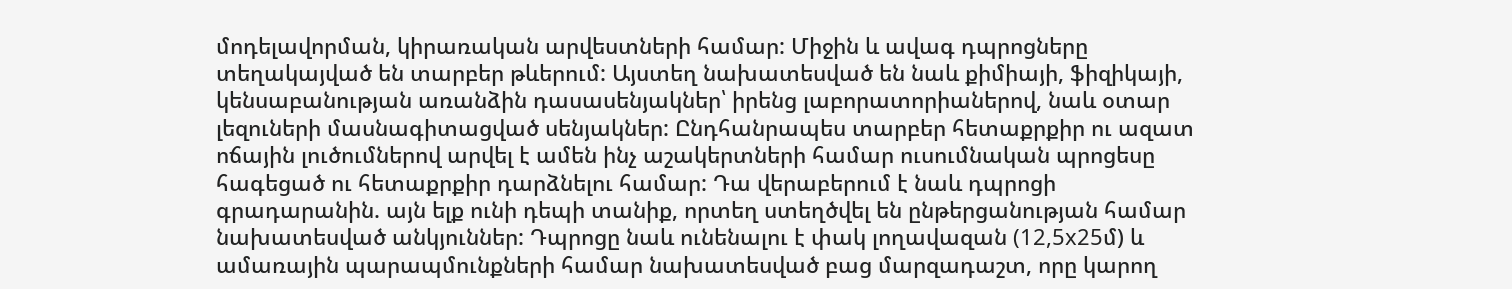մոդելավորման, կիրառական արվեստների համար: Միջին և ավագ դպրոցները տեղակայված են տարբեր թևերում: Այստեղ նախատեսված են նաև քիմիայի, ֆիզիկայի, կենսաբանության առանձին դասասենյակներ՝ իրենց լաբորատորիաներով, նաև օտար լեզուների մասնագիտացված սենյակներ: Ընդհանրապես տարբեր հետաքրքիր ու ազատ ոճային լուծումներով արվել է ամեն ինչ աշակերտների համար ուսումնական պրոցեսը հագեցած ու հետաքրքիր դարձնելու համար: Դա վերաբերում է նաև դպրոցի գրադարանին. այն ելք ունի դեպի տանիք, որտեղ ստեղծվել են ընթերցանության համար նախատեսված անկյուններ: Դպրոցը նաև ունենալու է փակ լողավազան (12,5x25մ) և ամառային պարապմունքների համար նախատեսված բաց մարզադաշտ, որը կարող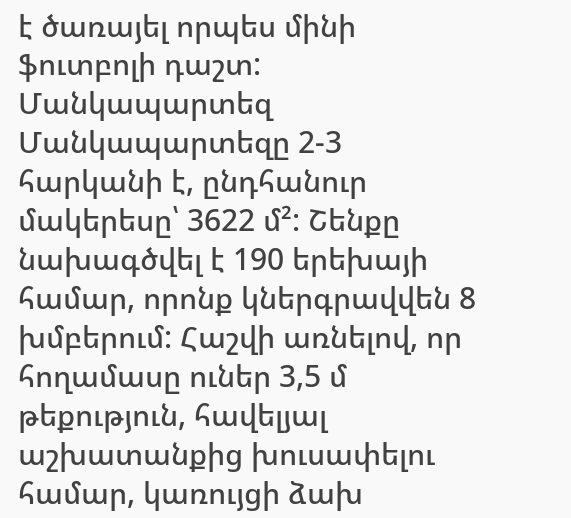է ծառայել որպես մինի ֆուտբոլի դաշտ: Մանկապարտեզ Մանկապարտեզը 2-3 հարկանի է, ընդհանուր մակերեսը՝ 3622 մ²: Շենքը նախագծվել է 190 երեխայի համար, որոնք կներգրավվեն 8 խմբերում: Հաշվի առնելով, որ հողամասը ուներ 3,5 մ թեքություն, հավելյալ աշխատանքից խուսափելու համար, կառույցի ձախ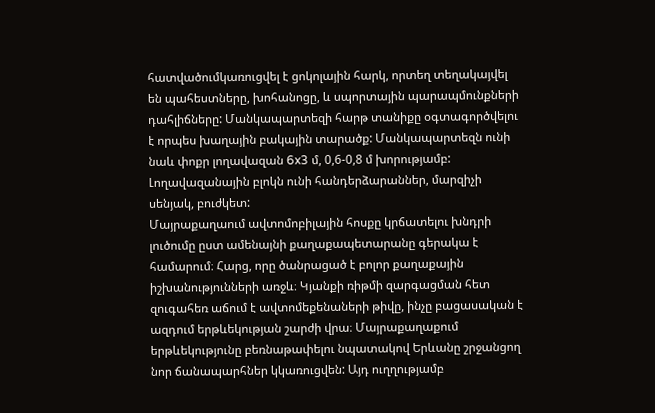հատվածումկառուցվել է ցոկոլային հարկ, որտեղ տեղակայվել են պահեստները, խոհանոցը, և սպորտային պարապմունքների դահլիճները: Մանկապարտեզի հարթ տանիքը օգտագործվելու է որպես խաղային բակային տարածք: Մանկապարտեզն ունի նաև փոքր լողավազան 6x3 մ, 0,6-0,8 մ խորությամբ: Լողավազանային բլոկն ունի հանդերձարաններ, մարզիչի սենյակ, բուժկետ:
Մայրաքաղաում ավտոմոբիլային հոսքը կրճատելու խնդրի լուծումը ըստ ամենայնի քաղաքապետարանը գերակա է համարում։ Հարց, որը ծանրացած է բոլոր քաղաքային իշխանությունների առջև։ Կյանքի ռիթմի զարգացման հետ զուգահեռ աճում է ավտոմեքենաների թիվը, ինչը բացասական է ազդում երթևեկության շարժի վրա։ Մայրաքաղաքում երթևեկությունը բեռնաթափելու նպատակով Երևանը շրջանցող նոր ճանապարհներ կկառուցվեն: Այդ ուղղությամբ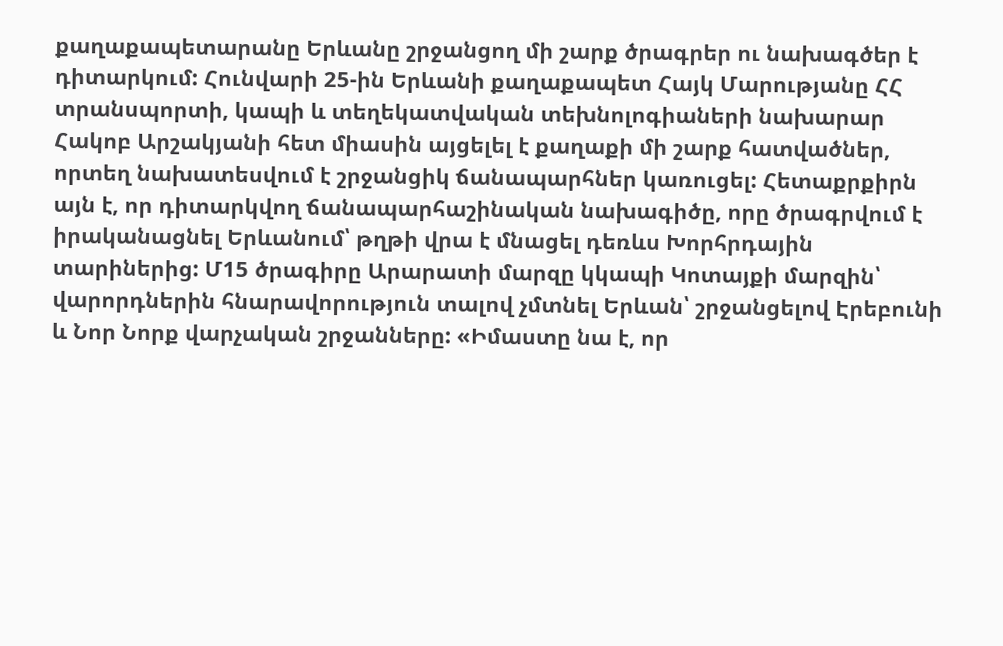քաղաքապետարանը Երևանը շրջանցող մի շարք ծրագրեր ու նախագծեր է դիտարկում: Հունվարի 25-ին Երևանի քաղաքապետ Հայկ Մարությանը ՀՀ տրանսպորտի, կապի և տեղեկատվական տեխնոլոգիաների նախարար Հակոբ Արշակյանի հետ միասին այցելել է քաղաքի մի շարք հատվածներ, որտեղ նախատեսվում է շրջանցիկ ճանապարհներ կառուցել: Հետաքրքիրն այն է, որ դիտարկվող ճանապարհաշինական նախագիծը, որը ծրագրվում է իրականացնել Երևանում՝ թղթի վրա է մնացել դեռևս Խորհրդային տարիներից: Մ15 ծրագիրը Արարատի մարզը կկապի Կոտայքի մարզին՝ վարորդներին հնարավորություն տալով չմտնել Երևան՝ շրջանցելով Էրեբունի և Նոր Նորք վարչական շրջանները: «Իմաստը նա է, որ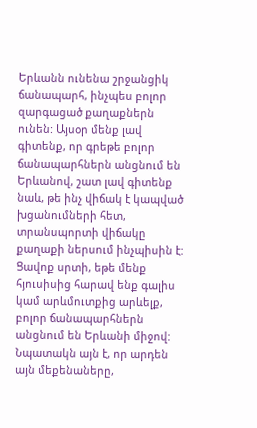Երևանն ունենա շրջանցիկ ճանապարհ, ինչպես բոլոր զարգացած քաղաքներն ունեն: Այսօր մենք լավ գիտենք, որ գրեթե բոլոր ճանապարհներն անցնում են Երևանով, շատ լավ գիտենք նաև, թե ինչ վիճակ է կապված խցանումների հետ, տրանսպորտի վիճակը քաղաքի ներսում ինչպիսին է: Ցավոք սրտի, եթե մենք հյուսիսից հարավ ենք գալիս կամ արևմուտքից արևելք, բոլոր ճանապարհներն անցնում են Երևանի միջով: Նպատակն այն է, որ արդեն այն մեքենաները,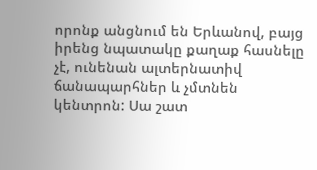որոնք անցնում են Երևանով, բայց իրենց նպատակը քաղաք հասնելը չէ, ունենան ալտերնատիվ ճանապարհներ և չմտնեն կենտրոն: Սա շատ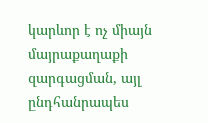կարևոր է ոչ միայն մայրաքաղաքի զարգացման, այլ ընդհանրապես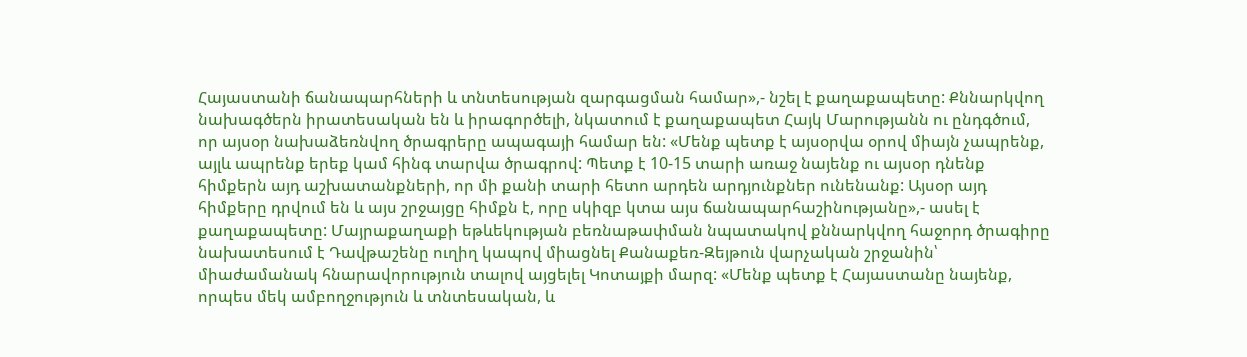Հայաստանի ճանապարհների և տնտեսության զարգացման համար»,- նշել է քաղաքապետը: Քննարկվող նախագծերն իրատեսական են և իրագործելի, նկատում է քաղաքապետ Հայկ Մարությանն ու ընդգծում, որ այսօր նախաձեռնվող ծրագրերը ապագայի համար են: «Մենք պետք է այսօրվա օրով միայն չապրենք, այլև ապրենք երեք կամ հինգ տարվա ծրագրով: Պետք է 10-15 տարի առաջ նայենք ու այսօր դնենք հիմքերն այդ աշխատանքների, որ մի քանի տարի հետո արդեն արդյունքներ ունենանք: Այսօր այդ հիմքերը դրվում են և այս շրջայցը հիմքն է, որը սկիզբ կտա այս ճանապարհաշինությանը»,- ասել է քաղաքապետը: Մայրաքաղաքի եթևեկության բեռնաթափման նպատակով քննարկվող հաջորդ ծրագիրը նախատեսում է Դավթաշենը ուղիղ կապով միացնել Քանաքեռ-Զեյթուն վարչական շրջանին՝ միաժամանակ հնարավորություն տալով այցելել Կոտայքի մարզ: «Մենք պետք է Հայաստանը նայենք, որպես մեկ ամբողջություն և տնտեսական, և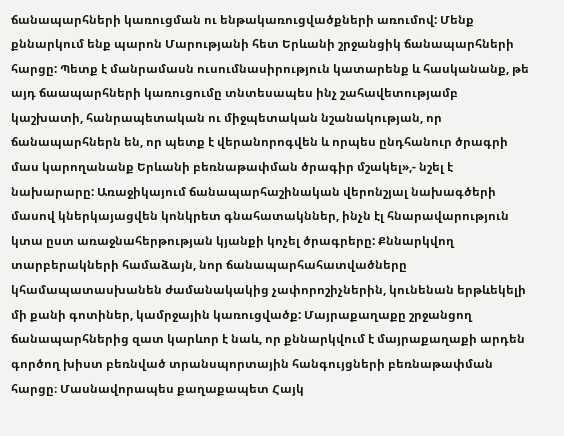ճանապարհների կառուցման ու ենթակառուցվածքների առումով: Մենք քննարկում ենք պարոն Մարությանի հետ Երևանի շրջանցիկ ճանապարհների հարցը: Պետք է մանրամասն ուսումնասիրություն կատարենք և հասկանանք, թե այդ ճաապարհների կառուցումը տնտեսապես ինչ շահավետությամբ կաշխատի, հանրապետական ու միջպետական նշանակության, որ ճանապարհներն են, որ պետք է վերանորոգվեն և որպես ընդհանուր ծրագրի մաս կարողանանք Երևանի բեռնաթափման ծրագիր մշակել»,- նշել է նախարարը: Առաջիկայում ճանապարհաշինական վերոնշյալ նախագծերի մասով կներկայացվեն կոնկրետ գնահատակններ, ինչն էլ հնարավարություն կտա ըստ առաջնահերթության կյանքի կոչել ծրագրերը: Քննարկվող տարբերակների համաձայն, նոր ճանապարհահատվածները կհամապատասխանեն ժամանակակից չափորոշիչներին, կունենան երթևեկելի մի քանի գոտիներ, կամրջային կառուցվածք: Մայրաքաղաքը շրջանցող ճանապարհներից զատ կարևոր է նաև, որ քննարկվում է մայրաքաղաքի արդեն գործող խիստ բեռնված տրանսպորտային հանգույցների բեռնաթափման հարցը։ Մասնավորապես քաղաքապետ Հայկ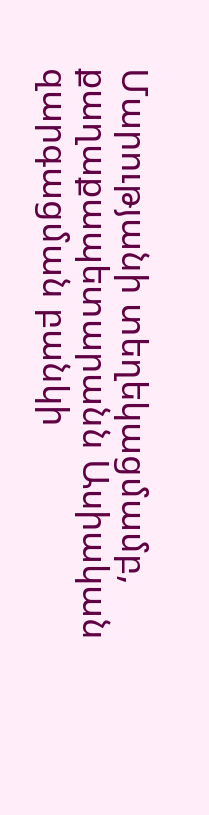Մարությանի տեղեկացմամբ, քաղաքապետարանն Ասիական զարգացման բանկի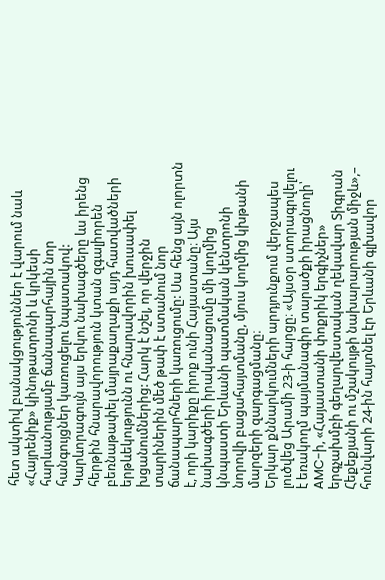հետ ակտիվ բանակցություններ է վարում նաև «Հայրենիք» կինոթատրոնի և կրկեսի հարևանությամբ ճանապարհային նոր հանգույցներ կառուցելու նպատակով: Կարևորագույն այս երկու նախագծերը ևս իրենց հերթին հնարավորություն կտան զգալիորեն բեռնաթափել մայրաքաղաքի այդ հատվածների երթևեկությունն ու հնարավորին խուսափել խցանումներից: Հարկ է նշել, որ վերջին տարիներին մեծ թափ է ստանում նոր ճանապարհների կառուցումը: Սա հենց այն ոլորտն է, որի կարիքը իրոք ունի Հայաստանը։ Այս նախագծերի իրականացումը մի կողմից կնպաստի Երևանի պատմական կենտրոնի նորովի բացահայտմանը, մյուս կողմից կխթանի մարզերի զարգացմանը։
Երկար քննարկումների արդյունքում վերջապես լուծվեց Արամի 23-ի հարցը։ «Այսօր ստորագրվելու է եռակողմ պայմանագիր տարածքի իրացնողի՝ AMC-ի, «Հայաստանի փոքրիկ երգիչներ» երգչախմբի գեղարվեստական ղեկավար Տիգրան Հեքեքյանի ու մշակույթի նախարարության միջև»,– հունվարի 24-ին հայտնել էր Երևանի գլխավոր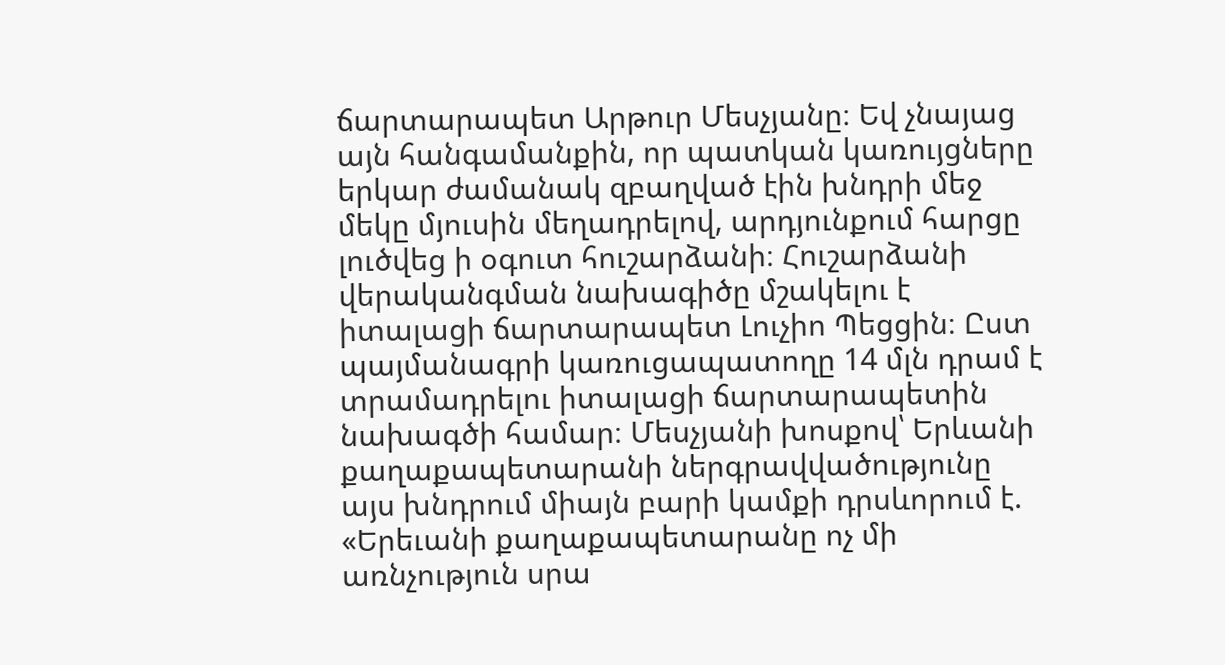ճարտարապետ Արթուր Մեսչյանը։ Եվ չնայաց այն հանգամանքին, որ պատկան կառույցները երկար ժամանակ զբաղված էին խնդրի մեջ մեկը մյուսին մեղադրելով, արդյունքում հարցը լուծվեց ի օգուտ հուշարձանի։ Հուշարձանի վերականգման նախագիծը մշակելու է իտալացի ճարտարապետ Լուչիո Պեցցին։ Ըստ պայմանագրի կառուցապատողը 14 մլն դրամ է տրամադրելու իտալացի ճարտարապետին նախագծի համար։ Մեսչյանի խոսքով՝ Երևանի քաղաքապետարանի ներգրավվածությունը այս խնդրում միայն բարի կամքի դրսևորում է. «Երեւանի քաղաքապետարանը ոչ մի առնչություն սրա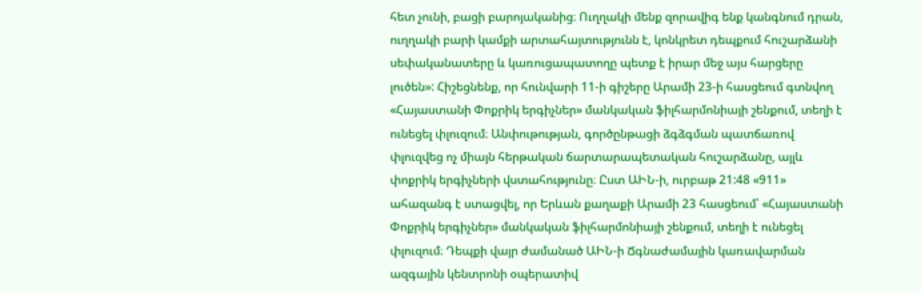հետ չունի, բացի բարոյականից։ Ուղղակի մենք զորավիգ ենք կանգնում դրան, ուղղակի բարի կամքի արտահայտությունն է, կոնկրետ դեպքում հուշարձանի սեփականատերը և կառուցապատողը պետք է իրար մեջ այս հարցերը լուծեն»: Հիշեցնենք, որ հունվարի 11-ի գիշերը Արամի 23-ի հասցեում գտնվող «Հայաստանի Փոքրիկ երգիչներ» մանկական ֆիլհարմոնիայի շենքում, տեղի է ունեցել փլուզում։ Անփութության, գործընթացի ձգձգման պատճառով փլուզվեց ոչ միայն հերթական ճարտարապետական հուշարձանը, այլև փոքրիկ երգիչների վստահությունը։ Ըստ ԱԻՆ-ի, ուրբաթ 21:48 «911» ահազանգ է ստացվել, որ Երևան քաղաքի Արամի 23 հասցեում՝ «Հայաստանի Փոքրիկ երգիչներ» մանկական ֆիլհարմոնիայի շենքում, տեղի է ունեցել փլուզում։ Դեպքի վայր ժամանած ԱԻՆ-ի Ճգնաժամային կառավարման ազգային կենտրոնի օպերատիվ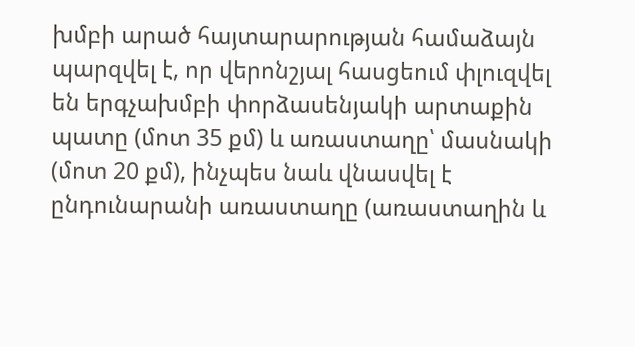խմբի արած հայտարարության համաձայն պարզվել է, որ վերոնշյալ հասցեում փլուզվել են երգչախմբի փորձասենյակի արտաքին պատը (մոտ 35 քմ) և առաստաղը՝ մասնակի (մոտ 20 քմ), ինչպես նաև վնասվել է ընդունարանի առաստաղը (առաստաղին և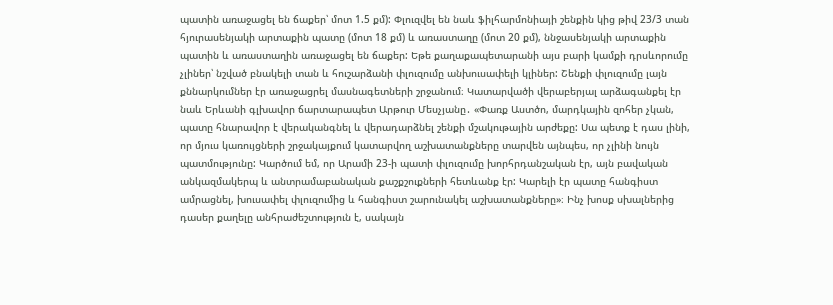պատին առաջացել են ճաքեր՝ մոտ 1.5 քմ): Փլուզվել են նաև ֆիլհարմոնիայի շենքին կից թիվ 23/3 տան հյուրասենյակի արտաքին պատը (մոտ 18 քմ) և առաստաղը (մոտ 20 քմ), ննջասենյակի արտաքին պատին և առաստաղին առաջացել են ճաքեր: Եթե քաղաքապետարանի այս բարի կամքի դրսևորումը չլիներ՝ նշված բնակելի տան և հուշարձանի փլուզումը անխուսափելի կլիներ: Շենքի փլուզումը լայն քննարկումներ էր առաջացրել մասնագետների շրջանում։ Կատարվածի վերաբերյալ արձագանքել էր նաև Երևանի գլխավոր ճարտարապետ Արթուր Մեսչյանը․ «Փառք Աստծո, մարդկային զոհեր չկան, պատը հնարավոր է վերականգնել և վերադարձնել շենքի մշակութային արժեքը: Սա պետք է դաս լինի, որ մյուս կառույցների շրջակայքում կատարվող աշխատանքները տարվեն այնպես, որ չլինի նույն պատմությունը: Կարծում եմ, որ Արամի 23-ի պատի փլուզումը խորհրդանշական էր, այն բավական անկազմակերպ և անտրամաբանական քաշքշուքների հետևանք էր: Կարելի էր պատը հանգիստ ամրացնել, խուսափել փլուզումից և հանգիստ շարունակել աշխատանքները»։ Ինչ խոսք սխալներից դասեր քաղելը անհրաժեշտություն է, սակայն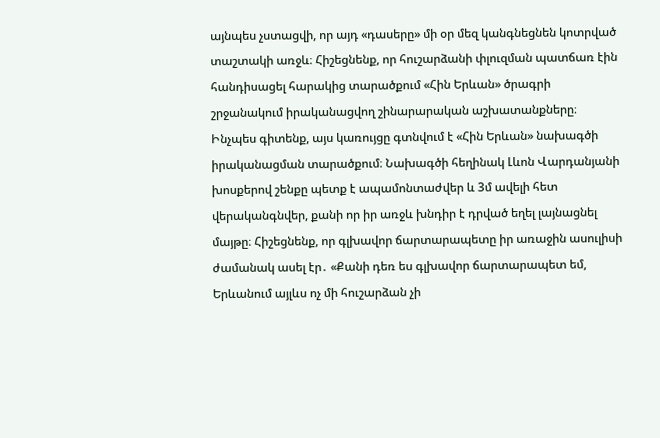այնպես չստացվի, որ այդ «դասերը» մի օր մեզ կանգնեցնեն կոտրված տաշտակի առջև։ Հիշեցնենք, որ հուշարձանի փլուզման պատճառ էին հանդիսացել հարակից տարածքում «Հին Երևան» ծրագրի շրջանակում իրականացվող շինարարական աշխատանքները։ Ինչպես գիտենք, այս կառույցը գտնվում է «Հին Երևան» նախագծի իրականացման տարածքում։ Նախագծի հեղինակ Լևոն Վարդանյանի խոսքերով շենքը պետք է ապամոնտաժվեր և 3մ ավելի հետ վերականգնվեր, քանի որ իր առջև խնդիր է դրված եղել լայնացնել մայթը։ Հիշեցնենք, որ գլխավոր ճարտարապետը իր առաջին ասուլիսի ժամանակ ասել էր․ «Քանի դեռ ես գլխավոր ճարտարապետ եմ, Երևանում այլևս ոչ մի հուշարձան չի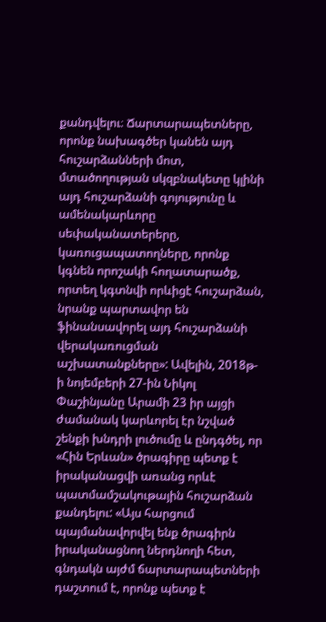քանդվելու։ Ճարտարապետները, որոնք նախագծեր կանեն այդ հուշարձանների մոտ, մտածողության սկզբնակետը կլինի այդ հուշարձանի գոյությունը և ամենակարևորը սեփականատերերը, կառուցապատողները, որոնք կգնեն որոշակի հողատարածք, որտեղ կգտնվի որևիցէ հուշարձան, նրանք պարտավոր են ֆինանսավորել այդ հուշարձանի վերակառուցման աշխատանքները»: Ավելին, 2018թ-ի նոյեմբերի 27-ին Նիկոլ Փաշինյանը Արամի 23 իր այցի ժամանակ կարևորել էր նշված շենքի խնդրի լուծումը և ընդգծել, որ «Հին Երևան» ծրագիրը պետք է իրականացվի առանց որևէ պատմամշակութային հուշարձան քանդելու: «Այս հարցում պայմանավորվել ենք ծրագիրն իրականացնող ներդնողի հետ, գնդակն այժմ ճարտարապետների դաշտում է, որոնք պետք է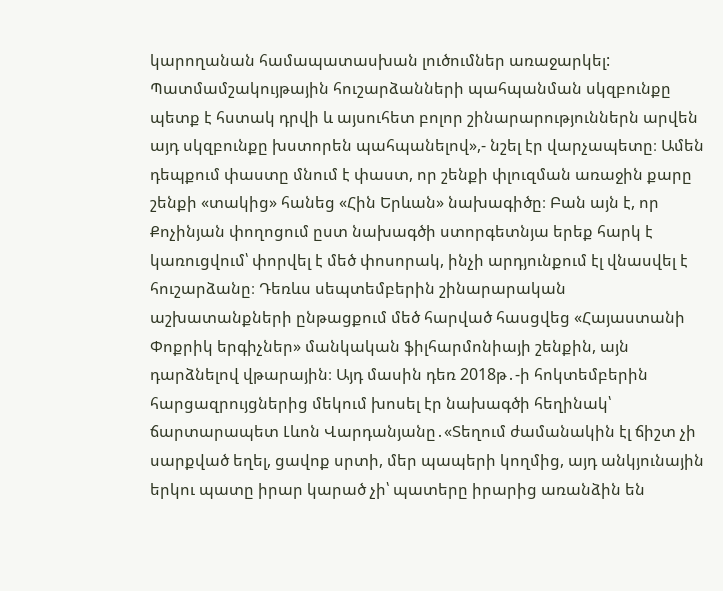կարողանան համապատասխան լուծումներ առաջարկել: Պատմամշակույթային հուշարձանների պահպանման սկզբունքը պետք է հստակ դրվի և այսուհետ բոլոր շինարարություններն արվեն այդ սկզբունքը խստորեն պահպանելով»,- նշել էր վարչապետը։ Ամեն դեպքում փաստը մնում է փաստ, որ շենքի փլուզման առաջին քարը շենքի «տակից» հանեց «Հին Երևան» նախագիծը։ Բան այն է, որ Քոչինյան փողոցում ըստ նախագծի ստորգետնյա երեք հարկ է կառուցվում՝ փորվել է մեծ փոսորակ, ինչի արդյունքում էլ վնասվել է հուշարձանը։ Դեռևս սեպտեմբերին շինարարական աշխատանքների ընթացքում մեծ հարված հասցվեց «Հայաստանի Փոքրիկ երգիչներ» մանկական ֆիլհարմոնիայի շենքին, այն դարձնելով վթարային։ Այդ մասին դեռ 2018թ․-ի հոկտեմբերին հարցազրույցներից մեկում խոսել էր նախագծի հեղինակ՝ ճարտարապետ Լևոն Վարդանյանը․«Տեղում ժամանակին էլ ճիշտ չի սարքված եղել, ցավոք սրտի, մեր պապերի կողմից, այդ անկյունային երկու պատը իրար կարած չի՝ պատերը իրարից առանձին են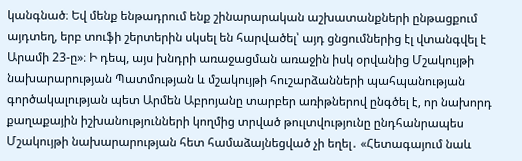կանգնած։ Եվ մենք ենթադրում ենք շինարարական աշխատանքների ընթացքում այդտեղ, երբ տուֆի շերտերին սկսել են հարվածել՝ այդ ցնցումներից էլ վտանգվել է Արամի 23-ը»։ Ի դեպ, այս խնդրի առաջացման առաջին իսկ օրվանից Մշակույթի նախարարության Պատմության և մշակույթի հուշարձանների պահպանության գործակալության պետ Արմեն Աբրոյանը տարբեր առիթներով ընգծել է, որ նախորդ քաղաքային իշխանությունների կողմից տրված թուլտվությունը ընդհանրապես Մշակույթի նախարարության հետ համաձայնեցված չի եղել․ «Հետագայում նաև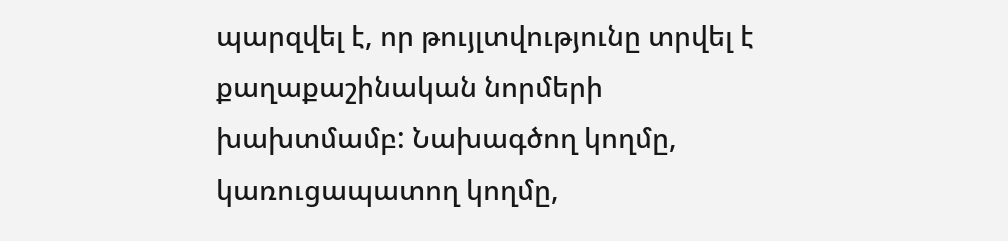պարզվել է, որ թույլտվությունը տրվել է քաղաքաշինական նորմերի խախտմամբ: Նախագծող կողմը, կառուցապատող կողմը,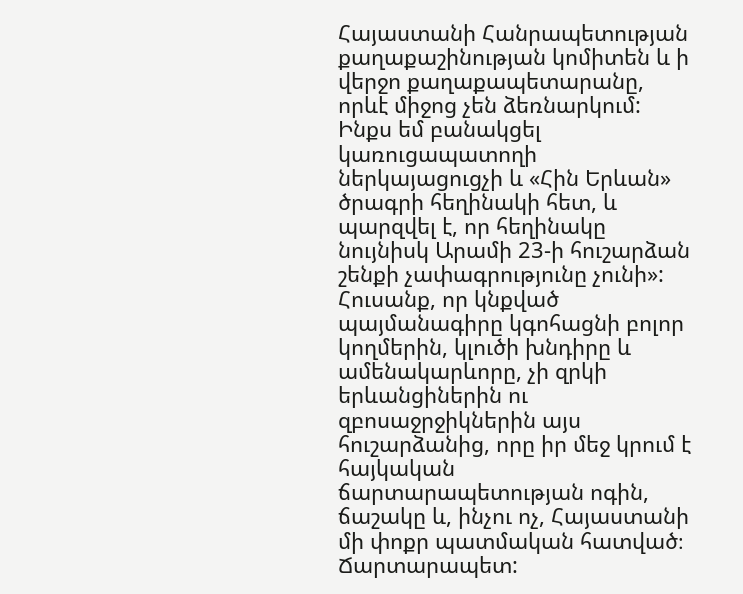Հայաստանի Հանրապետության քաղաքաշինության կոմիտեն և ի վերջո քաղաքապետարանը, որևէ միջոց չեն ձեռնարկում: Ինքս եմ բանակցել կառուցապատողի ներկայացուցչի և «Հին Երևան» ծրագրի հեղինակի հետ, և պարզվել է, որ հեղինակը նույնիսկ Արամի 23-ի հուշարձան շենքի չափագրությունը չունի»: Հուսանք, որ կնքված պայմանագիրը կգոհացնի բոլոր կողմերին, կլուծի խնդիրը և ամենակարևորը, չի զրկի երևանցիներին ու զբոսաջրջիկներին այս հուշարձանից, որը իր մեջ կրում է հայկական ճարտարապետության ոգին, ճաշակը և, ինչու ոչ, Հայաստանի մի փոքր պատմական հատված։
Ճարտարապետ: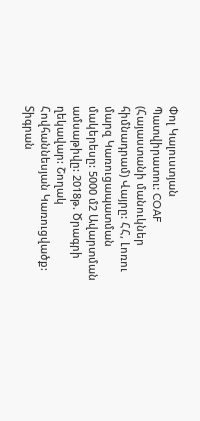Փոլ Կալուստյան Պատվիրատու: COAF (Հայաստանի մանուկներ հիմնադրամ) Վայրը: ՀՀ, Լոռու մարզ Կառուցապատման մակերեսը: 5000 մ2 Ավարտման ամսաթիվը: 2018թ. Ծրագրի ղեկավար: Շողակ Հովհաննեսյան Կառուցվածք: Տիգրան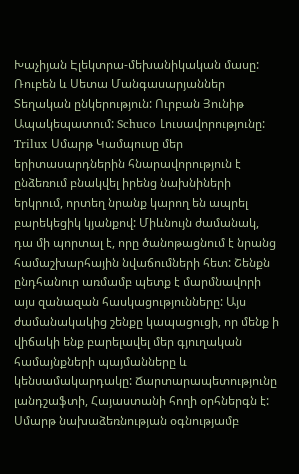Խաչիյան Էլեկտրա-մեխանիկական մասը: Ռուբեն և Սետա Մանգասարյաններ Տեղական ընկերություն: Ուրբան Յունիթ Ապակեպատում: Schuco Լուսավորությունը: Trilux Սմարթ Կամպուսը մեր երիտասարդներին հնարավորություն է ընձեռում բնակվել իրենց նախնիների երկրում, որտեղ նրանք կարող են ապրել բարեկեցիկ կյանքով: Միևնույն ժամանակ, դա մի պորտալ է, որը ծանոթացնում է նրանց համաշխարհային նվաճումների հետ: Շենքն ընդհանուր առմամբ պետք է մարմնավորի այս զանազան հասկացությունները: Այս ժամանակակից շենքը կապացուցի, որ մենք ի վիճակի ենք բարելավել մեր գյուղական համայնքների պայմանները և կենսամակարդակը: Ճարտարապետությունը լանդշաֆտի, Հայաստանի հողի օրհներգն է: Սմարթ նախաձեռնության օգնությամբ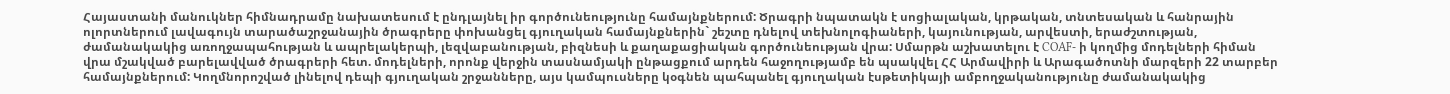Հայաստանի մանուկներ հիմնադրամը նախատեսում է ընդլայնել իր գործունեությունը համայնքներում: Ծրագրի նպատակն է սոցիալական, կրթական, տնտեսական և հանրային ոլորտներում լավագույն տարածաշրջանային ծրագրերը փոխանցել գյուղական համայնքներին` շեշտը դնելով տեխնոլոգիաների, կայունության, արվեստի, երաժշտության, ժամանակակից առողջապահության և ապրելակերպի, լեզվաբանության, բիզնեսի և քաղաքացիական գործունեության վրա: Սմարթն աշխատելու է COAF- ի կողմից մոդելների հիման վրա մշակված բարելավված ծրագրերի հետ. մոդելների, որոնք վերջին տասնամյակի ընթացքում արդեն հաջողությամբ են պսակվել ՀՀ Արմավիրի և Արագածոտնի մարզերի 22 տարբեր համայնքներում: Կողմնորոշված լինելով դեպի գյուղական շրջանները, այս կամպուսները կօգնեն պահպանել գյուղական էսթետիկայի ամբողջականությունը ժամանակակից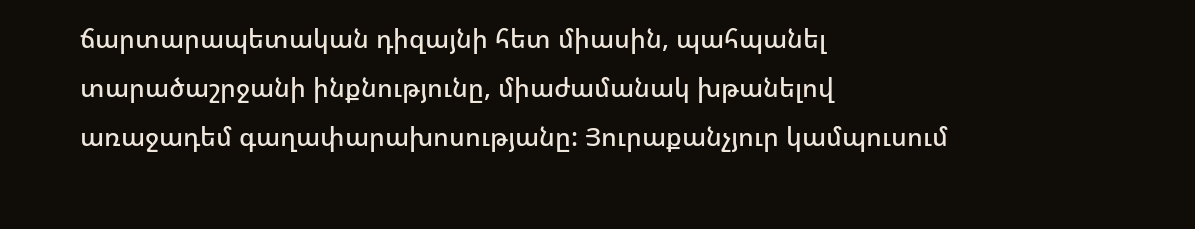ճարտարապետական դիզայնի հետ միասին, պահպանել տարածաշրջանի ինքնությունը, միաժամանակ խթանելով առաջադեմ գաղափարախոսությանը: Յուրաքանչյուր կամպուսում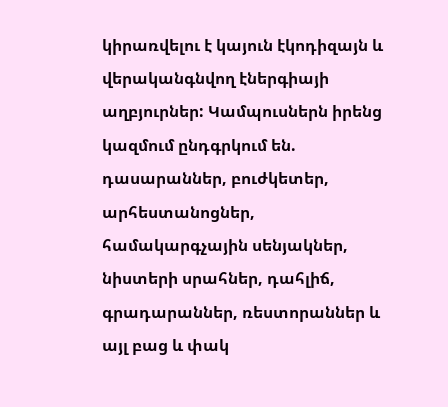կիրառվելու է կայուն էկոդիզայն և վերականգնվող էներգիայի աղբյուրներ: Կամպուսներն իրենց կազմում ընդգրկում են. դասարաններ, բուժկետեր, արհեստանոցներ, համակարգչային սենյակներ, նիստերի սրահներ, դահլիճ, գրադարաններ, ռեստորաններ և այլ բաց և փակ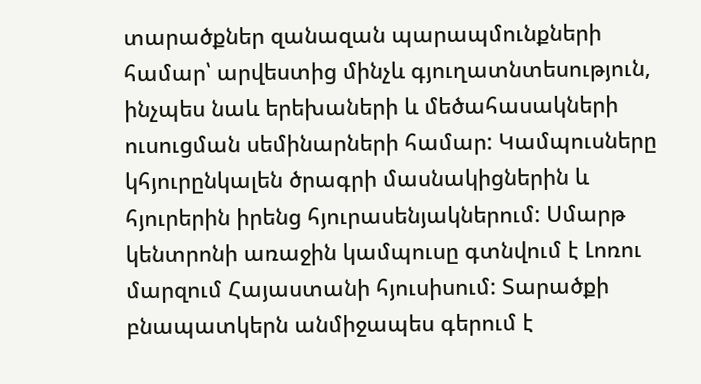տարածքներ զանազան պարապմունքների համար՝ արվեստից մինչև գյուղատնտեսություն, ինչպես նաև երեխաների և մեծահասակների ուսուցման սեմինարների համար: Կամպուսները կհյուրընկալեն ծրագրի մասնակիցներին և հյուրերին իրենց հյուրասենյակներում: Սմարթ կենտրոնի առաջին կամպուսը գտնվում է Լոռու մարզում Հայաստանի հյուսիսում: Տարածքի բնապատկերն անմիջապես գերում է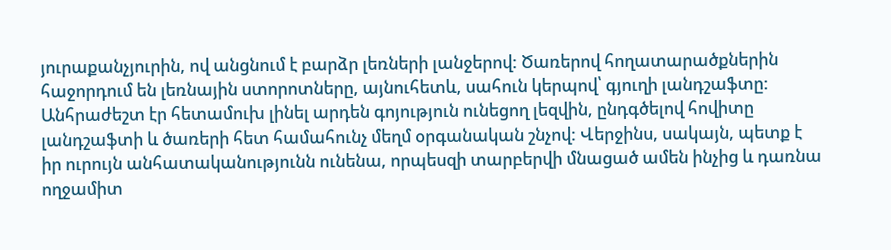յուրաքանչյուրին, ով անցնում է բարձր լեռների լանջերով: Ծառերով հողատարածքներին հաջորդում են լեռնային ստորոտները, այնուհետև, սահուն կերպով՝ գյուղի լանդշաֆտը: Անհրաժեշտ էր հետամուխ լինել արդեն գոյություն ունեցող լեզվին, ընդգծելով հովիտը լանդշաֆտի և ծառերի հետ համահունչ մեղմ օրգանական շնչով: Վերջինս, սակայն, պետք է իր ուրույն անհատականությունն ունենա, որպեսզի տարբերվի մնացած ամեն ինչից և դառնա ողջամիտ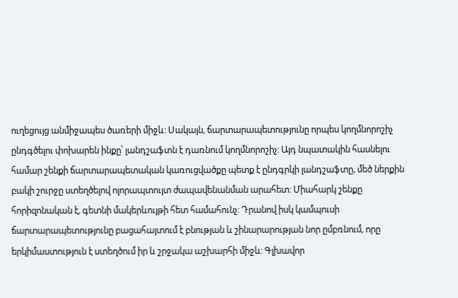ուղեցույց անմիջապես ծառերի միջև: Սակայն, ճարտարապետությունը որպես կողմնորոշիչ ընդգծելու փոխարեն ինքը՝ լանդշաֆտն է դառնում կողմնորոշիչ: Այդ նպատակին հասնելու համար շենքի ճարտարապետական կառուցվածքը պետք է ընդգրկի լանդշաֆտը, մեծ ներքին բակի շուրջը ստեղծելով ոլորապտույտ ժապավենանման արահետ: Միահարկ շենքը հորիզոնական է, գետնի մակերևույթի հետ համահունչ: Դրանով իսկ կամպուսի ճարտարապետությունը բացահայտում է բնության և շինարարության նոր ըմբռնում, որը երկիմաստություն է ստեղծում իր և շրջակա աշխարհի միջև: Գլխավոր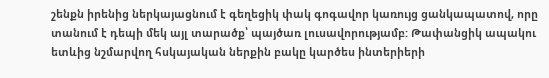շենքն իրենից ներկայացնում է գեղեցիկ փակ գոգավոր կառույց ցանկապատով, որը տանում է դեպի մեկ այլ տարածք՝ պայծառ լուսավորությամբ: Թափանցիկ ապակու ետևից նշմարվող հսկայական ներքին բակը կարծես ինտերիերի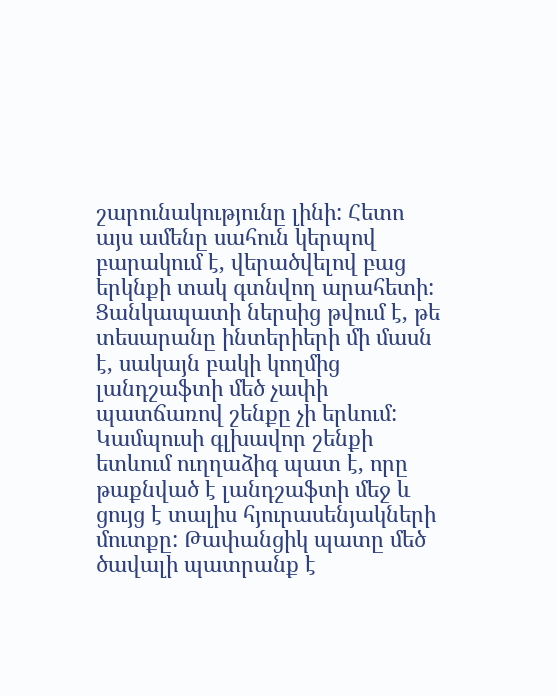շարունակությունը լինի: Հետո այս ամենը սահուն կերպով բարակում է, վերածվելով բաց երկնքի տակ գտնվող արահետի: Ցանկապատի ներսից թվում է, թե տեսարանը ինտերիերի մի մասն է, սակայն բակի կողմից լանդշաֆտի մեծ չափի պատճառով շենքը չի երևում: Կամպուսի գլխավոր շենքի ետևում ուղղաձիգ պատ է, որը թաքնված է լանդշաֆտի մեջ և ցույց է տալիս հյուրասենյակների մուտքը: Թափանցիկ պատը մեծ ծավալի պատրանք է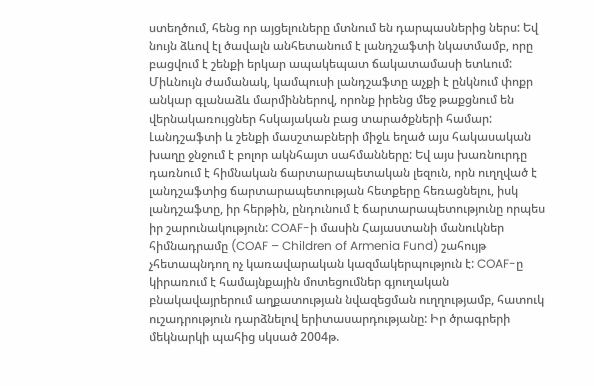ստեղծում, հենց որ այցելուները մտնում են դարպասներից ներս: Եվ նույն ձևով էլ ծավալն անհետանում է լանդշաֆտի նկատմամբ, որը բացվում է շենքի երկար ապակեպատ ճակատամասի ետևում: Միևնույն ժամանակ, կամպուսի լանդշաֆտը աչքի է ընկնում փոքր անկար գլանաձև մարմիններով, որոնք իրենց մեջ թաքցնում են վերնակառույցներ հսկայական բաց տարածքների համար: Լանդշաֆտի և շենքի մասշտաբների միջև եղած այս հակասական խաղը ջնջում է բոլոր ակնհայտ սահմանները: Եվ այս խառնուրդը դառնում է հիմնական ճարտարապետական լեզուն, որն ուղղված է լանդշաֆտից ճարտարապետության հետքերը հեռացնելու, իսկ լանդշաֆտը, իր հերթին, ընդունում է ճարտարապետությունը որպես իր շարունակություն: COAF-ի մասին Հայաստանի մանուկներ հիմնադրամը (COAF – Children of Armenia Fund) շահույթ չհետապնդող ոչ կառավարական կազմակերպություն է: COAF-ը կիրառում է համայնքային մոտեցումներ գյուղական բնակավայրերում աղքատության նվազեցման ուղղությամբ, հատուկ ուշադրություն դարձնելով երիտասարդությանը: Իր ծրագրերի մեկնարկի պահից սկսած 2004թ.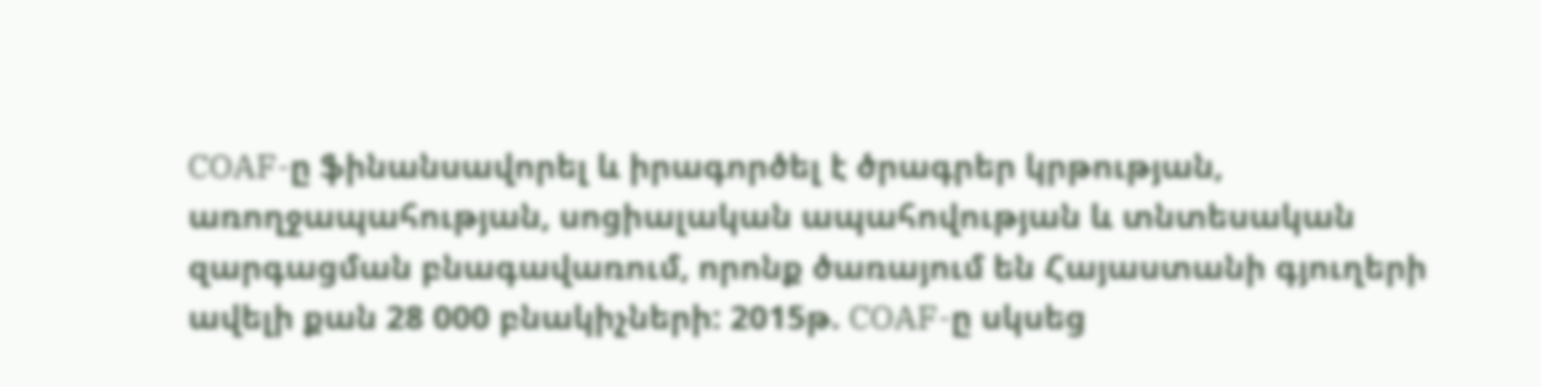COAF-ը ֆինանսավորել և իրագործել է ծրագրեր կրթության, առողջապահության, սոցիալական ապահովության և տնտեսական զարգացման բնագավառում, որոնք ծառայում են Հայաստանի գյուղերի ավելի քան 28 000 բնակիչների: 2015թ. COAF-ը սկսեց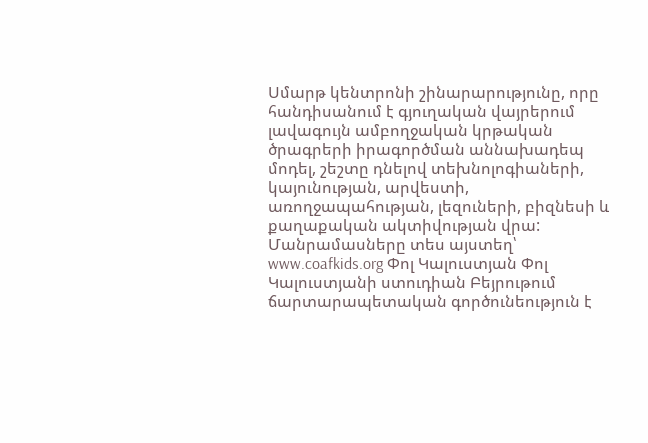Սմարթ կենտրոնի շինարարությունը, որը հանդիսանում է գյուղական վայրերում լավագույն ամբողջական կրթական ծրագրերի իրագործման աննախադեպ մոդել, շեշտը դնելով տեխնոլոգիաների, կայունության, արվեստի, առողջապահության, լեզուների, բիզնեսի և քաղաքական ակտիվության վրա: Մանրամասները տես այստեղ՝ www.coafkids.org Փոլ Կալուստյան Փոլ Կալուստյանի ստուդիան Բեյրութում ճարտարապետական գործունեություն է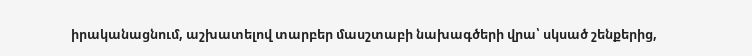իրականացնում, աշխատելով տարբեր մասշտաբի նախագծերի վրա՝ սկսած շենքերից,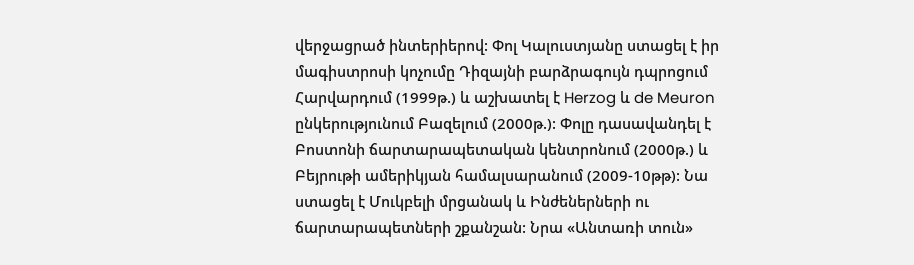վերջացրած ինտերիերով: Փոլ Կալուստյանը ստացել է իր մագիստրոսի կոչումը Դիզայնի բարձրագույն դպրոցում Հարվարդում (1999թ.) և աշխատել է Herzog և de Meuron ընկերությունում Բազելում (2000թ.): Փոլը դասավանդել է Բոստոնի ճարտարապետական կենտրոնում (2000թ.) և Բեյրութի ամերիկյան համալսարանում (2009-10թթ): Նա ստացել է Մուկբելի մրցանակ և Ինժեներների ու ճարտարապետների շքանշան: Նրա «Անտառի տուն»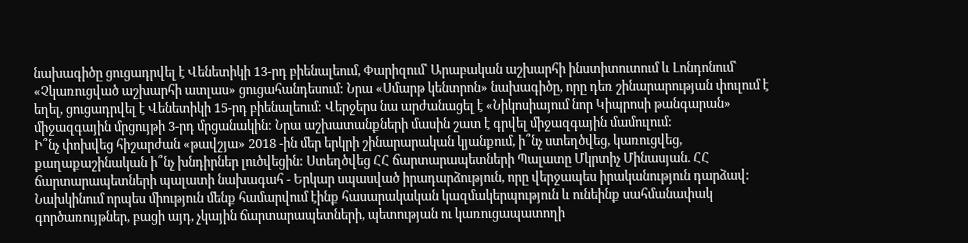նախագիծը ցուցադրվել է Վենետիկի 13-րդ բիենալեում, Փարիզում՝ Արաբական աշխարհի ինստիտուտում և Լոնդոնում՝ «Չկառուցված աշխարհի ատլաս» ցուցահանդեսում: Նրա «Սմարթ կենտրոն» նախագիծը, որը դեռ շինարարության փուլում է եղել, ցուցադրվել է Վենետիկի 15-րդ բիենալեում: Վերջերս նա արժանացել է «Նիկոսիայում նոր Կիպրոսի թանգարան» միջազգային մրցույթի 3-րդ մրցանակին: Նրա աշխատանքների մասին շատ է գրվել միջազգային մամուլում:
Ի՞նչ փոխվեց հիշարժան «թավշյա» 2018 -ին մեր երկրի շինարարական կյանքում, ի՞նչ ստեղծվեց, կառուցվեց, քաղաքաշինական ի՞նչ խնդիրներ լուծվեցին: Ստեղծվեց ՀՀ ճարտարապետների Պալատը Մկրտիչ Մինասյան. ՀՀ ճարտարապետների պալատի նախագահ - Երկար սպասված իրադարձություն, որը վերջապես իրականություն դարձավ: Նախկինում որպես միություն մենք համարվում էինք հասարակական կազմակերպություն և ունեինք սահմանափակ գործառույթներ, բացի այդ, չկային ճարտարապետների, պետության ու կառուցապատողի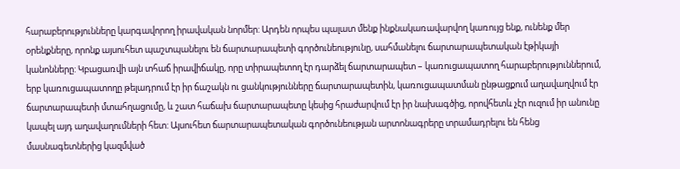հարաբերությունները կարգավորող իրավական նորմեր: Արդեն որպես պալատ մենք ինքնակառավարվող կառույց ենք, ունենք մեր օրենքները, որոնք այսուհետ պաշտպանելու են ճարտարապետի գործունեությունը, սահմանելու ճարտարապետական էթիկայի կանոնները: Կբացառվի այն տհաճ իրավիճակը, որը տիրապետող էր դարձել ճարտարապետ – կառուցապատող հարաբերություններում, երբ կառուցապատողը թելադրում էր իր ճաշակն ու ցանկությունները ճարտարապետին, կառուցապատման ընթացքում աղավաղվում էր ճարտարապետի մտահղացումը, և շատ հաճախ ճարտարապետը կեսից հրաժարվում էր իր նախագծից, որովհետև չէր ուզում իր անունը կապել այդ աղավաղումների հետ: Այսուհետ ճարտարապետական գործունեության արտոնագրերը տրամադրելու են հենց մասնագետներից կազմված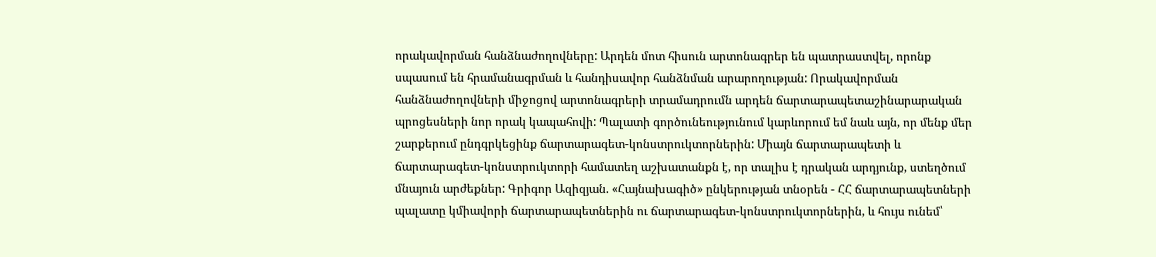որակավորման հանձնաժողովները: Արդեն մոտ հիսուն արտոնագրեր են պատրաստվել, որոնք սպասում են հրամանագրման և հանդիսավոր հանձնման արարողության: Որակավորման հանձնաժողովների միջոցով արտոնագրերի տրամադրումն արդեն ճարտարապետաշինարարական պրոցեսների նոր որակ կապահովի: Պալատի գործունեությունում կարևորում եմ նաև այն, որ մենք մեր շարքերում ընդգրկեցինք ճարտարագետ-կոնստրուկտորներին: Միայն ճարտարապետի և ճարտարագետ-կոնստրուկտորի համատեղ աշխատանքն է, որ տալիս է դրական արդյունք, ստեղծում մնայուն արժեքներ: Գրիգոր Ազիզյան. «Հայնախագիծ» ընկերության տնօրեն - ՀՀ ճարտարապետների պալատը կմիավորի ճարտարապետներին ու ճարտարագետ-կոնստրուկտորներին, և հույս ունեմ՝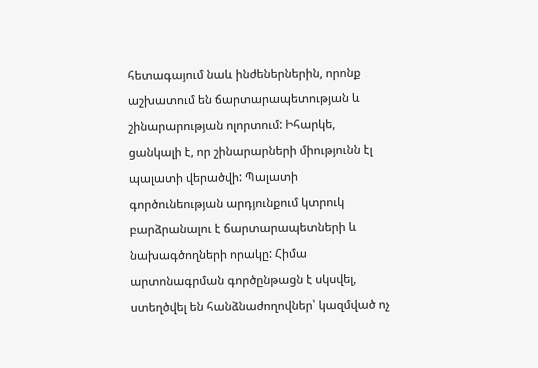հետագայում նաև ինժեներներին, որոնք աշխատում են ճարտարապետության և շինարարության ոլորտում: Իհարկե, ցանկալի է, որ շինարարների միությունն էլ պալատի վերածվի: Պալատի գործունեության արդյունքում կտրուկ բարձրանալու է ճարտարապետների և նախագծողների որակը: Հիմա արտոնագրման գործընթացն է սկսվել, ստեղծվել են հանձնաժողովներ՝ կազմված ոչ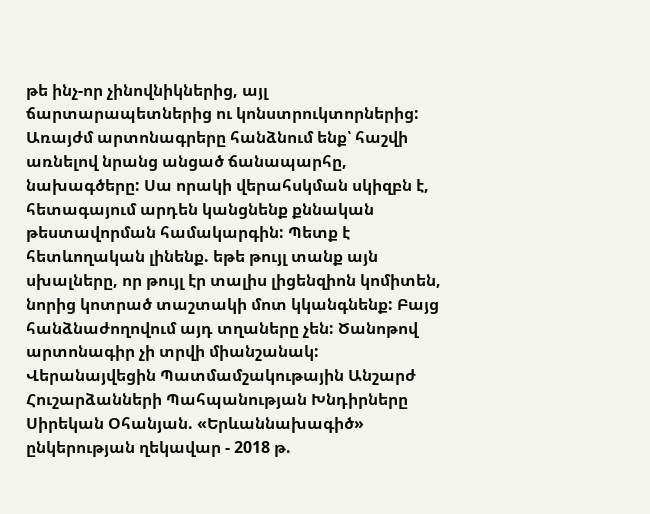թե ինչ-որ չինովնիկներից, այլ ճարտարապետներից ու կոնստրուկտորներից: Առայժմ արտոնագրերը հանձնում ենք՝ հաշվի առնելով նրանց անցած ճանապարհը, նախագծերը: Սա որակի վերահսկման սկիզբն է, հետագայում արդեն կանցնենք քննական թեստավորման համակարգին: Պետք է հետևողական լինենք. եթե թույլ տանք այն սխալները, որ թույլ էր տալիս լիցենզիոն կոմիտեն, նորից կոտրած տաշտակի մոտ կկանգնենք: Բայց հանձնաժողովում այդ տղաները չեն: Ծանոթով արտոնագիր չի տրվի միանշանակ: Վերանայվեցին Պատմամշակութային Անշարժ Հուշարձանների Պահպանության Խնդիրները Սիրեկան Օհանյան. «Երևաննախագիծ» ընկերության ղեկավար - 2018 թ.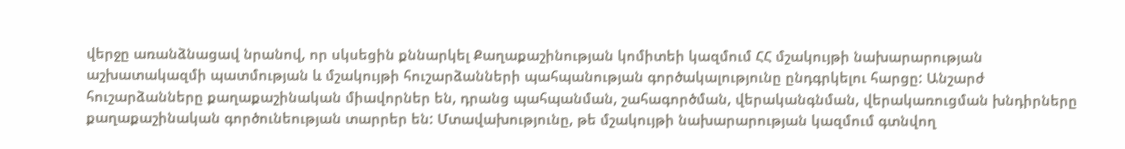վերջը առանձնացավ նրանով, որ սկսեցին քննարկել Քաղաքաշինության կոմիտեի կազմում ՀՀ մշակույթի նախարարության աշխատակազմի պատմության և մշակույթի հուշարձանների պահպանության գործակալությունը ընդգրկելու հարցը: Անշարժ հուշարձանները քաղաքաշինական միավորներ են, դրանց պահպանման, շահագործման, վերականգնման, վերակառուցման խնդիրները քաղաքաշինական գործունեության տարրեր են: Մտավախությունը, թե մշակույթի նախարարության կազմում գտնվող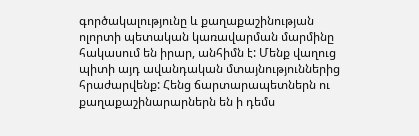գործակալությունը և քաղաքաշինության ոլորտի պետական կառավարման մարմինը հակասում են իրար, անհիմն է: Մենք վաղուց պիտի այդ ավանդական մտայնություններից հրաժարվենք: Հենց ճարտարապետներն ու քաղաքաշինարարներն են ի դեմս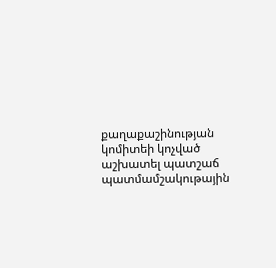քաղաքաշինության կոմիտեի կոչված աշխատել պատշաճ պատմամշակութային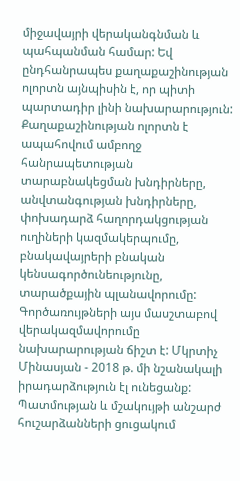միջավայրի վերականգնման և պահպանման համար: Եվ ընդհանրապես քաղաքաշինության ոլորտն այնպիսին է, որ պիտի պարտադիր լինի նախարարություն: Քաղաքաշինության ոլորտն է ապահովում ամբողջ հանրապետության տարաբնակեցման խնդիրները, անվտանգության խնդիրները, փոխադարձ հաղորդակցության ուղիների կազմակերպումը, բնակավայրերի բնական կենսագործունեությունը, տարածքային պլանավորումը: Գործառույթների այս մասշտաբով վերակազմավորումը նախարարության ճիշտ է: Մկրտիչ Մինասյան - 2018 թ. մի նշանակալի իրադարձություն էլ ունեցանք: Պատմության և մշակույթի անշարժ հուշարձանների ցուցակում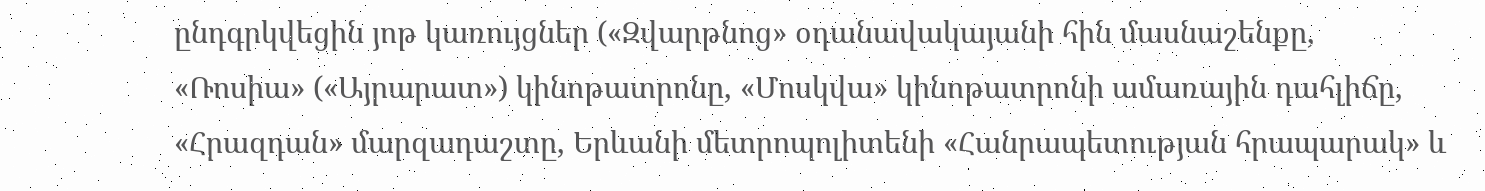ընդգրկվեցին յոթ կառույցներ («Զվարթնոց» օդանավակայանի հին մասնաշենքը, «Ռոսիա» («Այրարատ») կինոթատրոնը, «Մոսկվա» կինոթատրոնի ամառային դահլիճը, «Հրազդան» մարզադաշտը, Երևանի մետրոպոլիտենի «Հանրապետության հրապարակ» և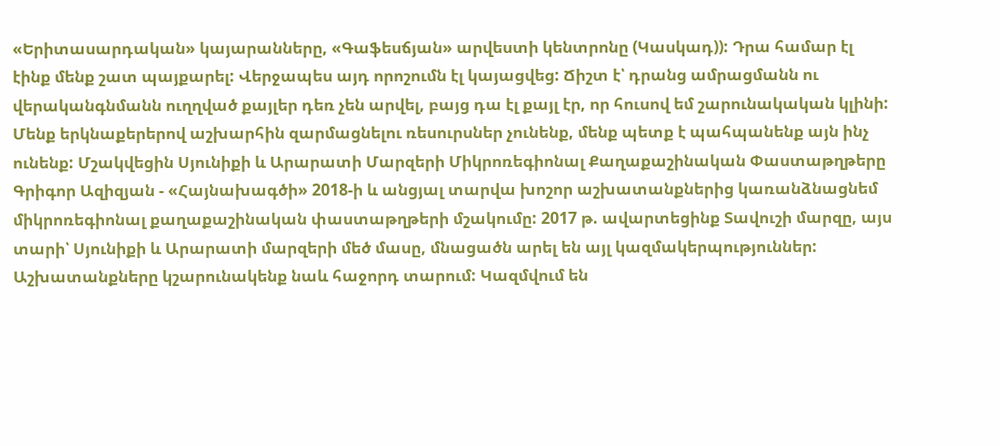«Երիտասարդական» կայարանները, «Գաֆեսճյան» արվեստի կենտրոնը (Կասկադ)): Դրա համար էլ էինք մենք շատ պայքարել: Վերջապես այդ որոշումն էլ կայացվեց: Ճիշտ է՝ դրանց ամրացմանն ու վերականգնմանն ուղղված քայլեր դեռ չեն արվել, բայց դա էլ քայլ էր, որ հուսով եմ շարունակական կլինի: Մենք երկնաքերերով աշխարհին զարմացնելու ռեսուրսներ չունենք, մենք պետք է պահպանենք այն ինչ ունենք: Մշակվեցին Սյունիքի և Արարատի Մարզերի Միկրոռեգիոնալ Քաղաքաշինական Փաստաթղթերը Գրիգոր Ազիզյան - «Հայնախագծի» 2018-ի և անցյալ տարվա խոշոր աշխատանքներից կառանձնացնեմ միկրոռեգիոնալ քաղաքաշինական փաստաթղթերի մշակումը: 2017 թ. ավարտեցինք Տավուշի մարզը, այս տարի՝ Սյունիքի և Արարատի մարզերի մեծ մասը, մնացածն արել են այլ կազմակերպություններ: Աշխատանքները կշարունակենք նաև հաջորդ տարում: Կազմվում են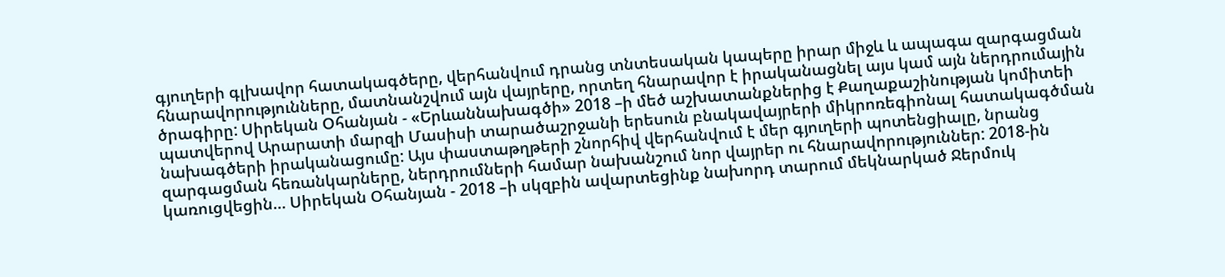գյուղերի գլխավոր հատակագծերը, վերհանվում դրանց տնտեսական կապերը իրար միջև և ապագա զարգացման հնարավորությունները, մատնանշվում այն վայրերը, որտեղ հնարավոր է իրականացնել այս կամ այն ներդրումային ծրագիրը: Սիրեկան Օհանյան - «Երևաննախագծի» 2018 –ի մեծ աշխատանքներից է Քաղաքաշինության կոմիտեի պատվերով Արարատի մարզի Մասիսի տարածաշրջանի երեսուն բնակավայրերի միկրոռեգիոնալ հատակագծման նախագծերի իրականացումը: Այս փաստաթղթերի շնորհիվ վերհանվում է մեր գյուղերի պոտենցիալը, նրանց զարգացման հեռանկարները, ներդրումների համար նախանշում նոր վայրեր ու հնարավորություններ: 2018-ին կառուցվեցին… Սիրեկան Օհանյան - 2018 –ի սկզբին ավարտեցինք նախորդ տարում մեկնարկած Ջերմուկ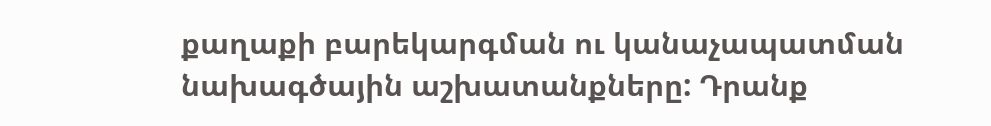քաղաքի բարեկարգման ու կանաչապատման նախագծային աշխատանքները: Դրանք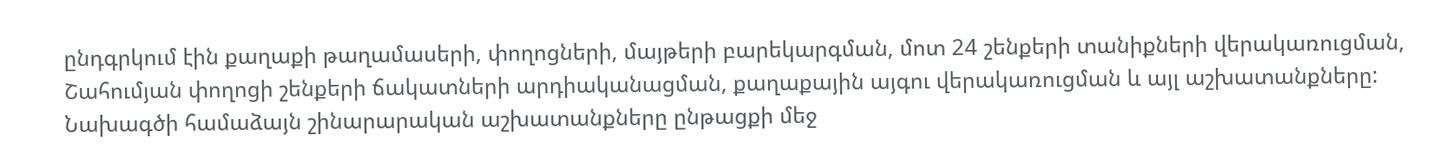ընդգրկում էին քաղաքի թաղամասերի, փողոցների, մայթերի բարեկարգման, մոտ 24 շենքերի տանիքների վերակառուցման, Շահումյան փողոցի շենքերի ճակատների արդիականացման, քաղաքային այգու վերակառուցման և այլ աշխատանքները: Նախագծի համաձայն շինարարական աշխատանքները ընթացքի մեջ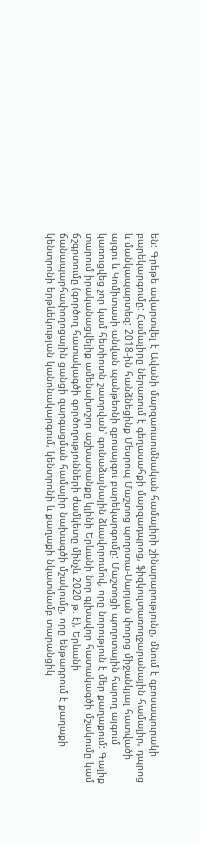են: Գրեթե ավարտվել է Ավանի մարզաուսումնական համալիրի շինարարությունը, մնում է զբոսապուրակի բարեկարգումը: Համալիրը ներառում է գեղասահքի մարզադպրոց, ֆիզկուլտառողջարանային համալիր, դպրոց և մանկապարտեզ: 2018-ին հանձնեցինք Մեսրոպ Մաշտոց պողոտա-Սարյան փողոց միջանկյալ հատվածի այգու և Կոմիտասի անվան պանթեոնի զբոսայգու բարեկարգումը: Մաշտոցի պողոտային հարող այգում կառուցվեց չոր կամ հետիոտն շատրվան՝ գունաձայնային ձևավորումով, որը նորություն է մեր քաղաքում: Գալիք տարում իրականացվելիք ամենախոշոր աշխատանքը կլինի Երևանի նոր գլխավոր հատակագծի մշակումը կամ ճշգրտումը (գործող հատակագծի գործողությունների ժամկետը մինչև 2020 թ. է), Երևանի ճանապարհափողոցային ցանցի զարգացման համալիր նախագծի մշակումը, որը ենթադրում է քաղաքի կենտրոնի երթևեկության կանոնակարգում, կենտրոնի և քաղաքի նկատմամբ տարանցիկ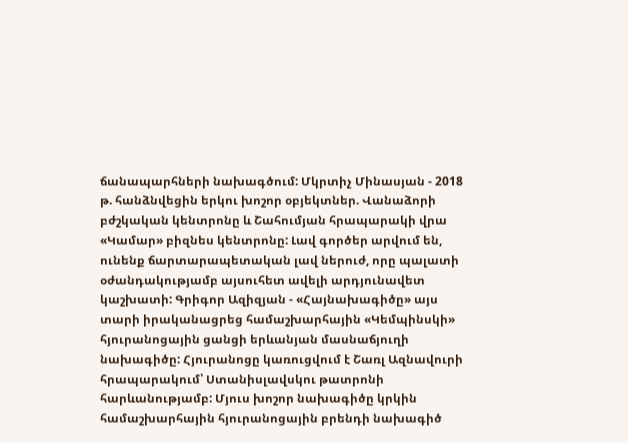ճանապարհների նախագծում: Մկրտիչ Մինասյան - 2018 թ. հանձնվեցին երկու խոշոր օբյեկտներ. Վանաձորի բժշկական կենտրոնը և Շահումյան հրապարակի վրա «Կամար» բիզնես կենտրոնը: Լավ գործեր արվում են, ունենք ճարտարապետական լավ ներուժ, որը պալատի օժանդակությամբ այսուհետ ավելի արդյունավետ կաշխատի: Գրիգոր Ազիզյան - «Հայնախագիծը» այս տարի իրականացրեց համաշխարհային «Կեմպինսկի» հյուրանոցային ցանցի երևանյան մասնաճյուղի նախագիծը: Հյուրանոցը կառուցվում է Շառլ Ազնավուրի հրապարակում՝ Ստանիսլավսկու թատրոնի հարևանությամբ: Մյուս խոշոր նախագիծը կրկին համաշխարհային հյուրանոցային բրենդի նախագիծ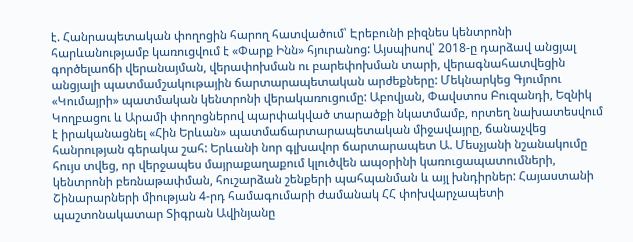է. Հանրապետական փողոցին հարող հատվածում՝ Էրեբունի բիզնես կենտրոնի հարևանությամբ կառուցվում է «Փարք Ինն» հյուրանոց: Այսպիսով՝ 2018-ը դարձավ անցյալ գործելաոճի վերանայման, վերափոխման ու բարեփոխման տարի, վերագնահատվեցին անցյալի պատմամշակութային ճարտարապետական արժեքները: Մեկնարկեց Գյումրու «Կումայրի» պատմական կենտրոնի վերակառուցումը: Աբովյան, Փավստոս Բուզանդի, Եզնիկ Կողբացու և Արամի փողոցներով պարփակված տարածքի նկատմամբ, որտեղ նախատեսվում է իրականացնել «Հին Երևան» պատմաճարտարապետական միջավայրը, ճանաչվեց հանրության գերակա շահ: Երևանի նոր գլխավոր ճարտարապետ Ա. Մեսչյանի նշանակումը հույս տվեց, որ վերջապես մայրաքաղաքում կլուծվեն ապօրինի կառուցապատումների, կենտրոնի բեռնաթափման, հուշարձան շենքերի պահպանման և այլ խնդիրներ: Հայաստանի Շինարարների միության 4-րդ համագումարի ժամանակ ՀՀ փոխվարչապետի պաշտոնակատար Տիգրան Ավինյանը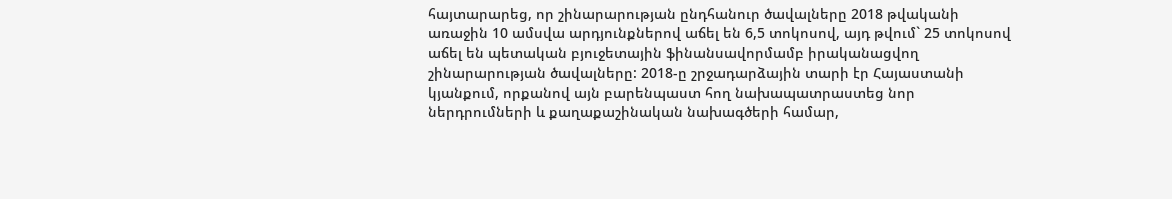հայտարարեց, որ շինարարության ընդհանուր ծավալները 2018 թվականի առաջին 10 ամսվա արդյունքներով աճել են 6,5 տոկոսով, այդ թվում` 25 տոկոսով աճել են պետական բյուջետային ֆինանսավորմամբ իրականացվող շինարարության ծավալները: 2018-ը շրջադարձային տարի էր Հայաստանի կյանքում, որքանով այն բարենպաստ հող նախապատրաստեց նոր ներդրումների և քաղաքաշինական նախագծերի համար,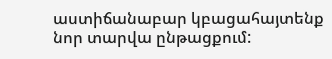աստիճանաբար կբացահայտենք նոր տարվա ընթացքում: